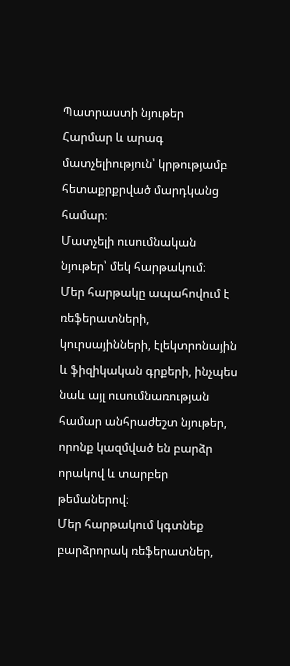Պատրաստի նյութեր
Հարմար և արագ մատչելիություն՝ կրթությամբ հետաքրքրված մարդկանց համար։
Մատչելի ուսումնական նյութեր՝ մեկ հարթակում։
Մեր հարթակը ապահովում է ռեֆերատների, կուրսայինների, էլեկտրոնային և ֆիզիկական գրքերի, ինչպես նաև այլ ուսումնառության համար անհրաժեշտ նյութեր, որոնք կազմված են բարձր որակով և տարբեր թեմաներով։
Մեր հարթակում կգտնեք բարձրորակ ռեֆերատներ,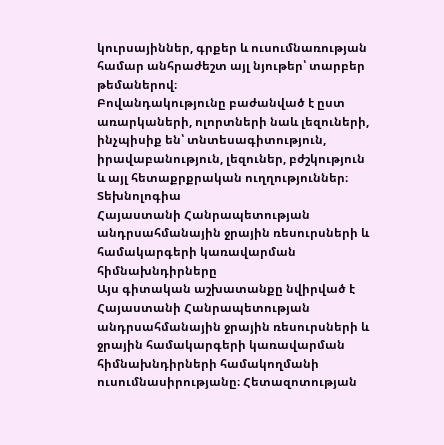կուրսայիններ, գրքեր և ուսումնառության համար անհրաժեշտ այլ նյութեր՝ տարբեր թեմաներով։
Բովանդակությունը բաժանված է ըստ առարկաների, ոլորտների նաև լեզուների, ինչպիսիք են՝ տնտեսագիտություն, իրավաբանություն, լեզուներ, բժշկություն և այլ հետաքրքրական ուղղություններ։
Տեխնոլոգիա
Հայաստանի Հանրապետության անդրսահմանային ջրային ռեսուրսների և համակարգերի կառավարման հիմնախնդիրները
Այս գիտական աշխատանքը նվիրված է Հայաստանի Հանրապետության անդրսահմանային ջրային ռեսուրսների և ջրային համակարգերի կառավարման հիմնախնդիրների համակողմանի ուսումնասիրությանը։ Հետազոտության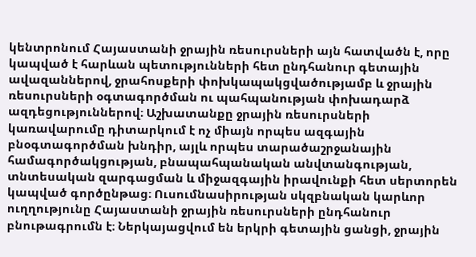կենտրոնում Հայաստանի ջրային ռեսուրսների այն հատվածն է, որը կապված է հարևան պետությունների հետ ընդհանուր գետային ավազաններով, ջրահոսքերի փոխկապակցվածությամբ և ջրային ռեսուրսների օգտագործման ու պահպանության փոխադարձ ազդեցություններով։ Աշխատանքը ջրային ռեսուրսների կառավարումը դիտարկում է ոչ միայն որպես ազգային բնօգտագործման խնդիր, այլև որպես տարածաշրջանային համագործակցության, բնապահպանական անվտանգության, տնտեսական զարգացման և միջազգային իրավունքի հետ սերտորեն կապված գործընթաց։ Ուսումնասիրության սկզբնական կարևոր ուղղությունը Հայաստանի ջրային ռեսուրսների ընդհանուր բնութագրումն է։ Ներկայացվում են երկրի գետային ցանցի, ջրային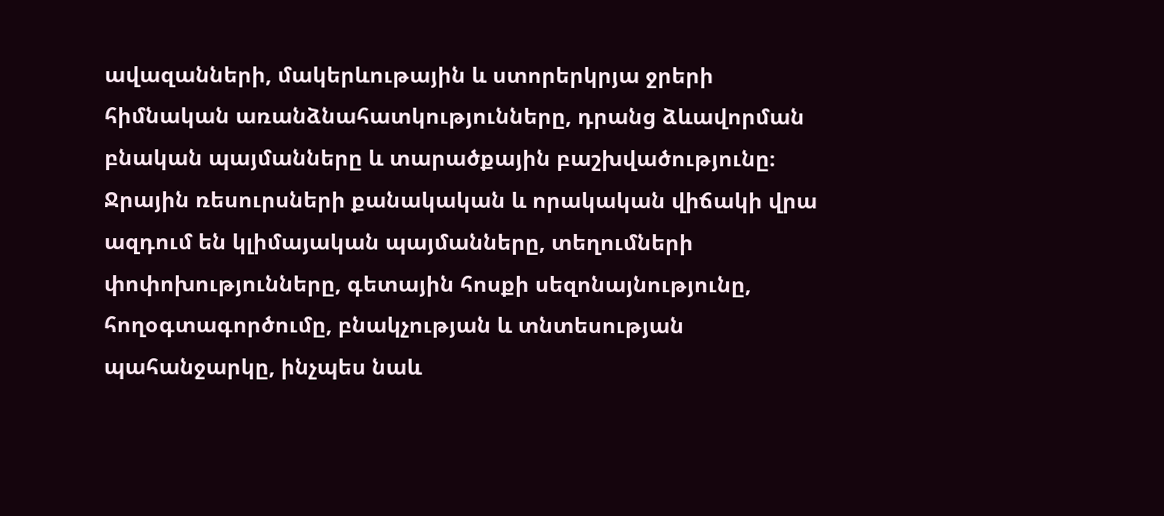ավազանների, մակերևութային և ստորերկրյա ջրերի հիմնական առանձնահատկությունները, դրանց ձևավորման բնական պայմանները և տարածքային բաշխվածությունը։ Ջրային ռեսուրսների քանակական և որակական վիճակի վրա ազդում են կլիմայական պայմանները, տեղումների փոփոխությունները, գետային հոսքի սեզոնայնությունը, հողօգտագործումը, բնակչության և տնտեսության պահանջարկը, ինչպես նաև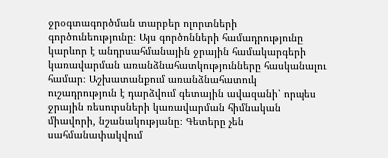ջրօգտագործման տարբեր ոլորտների գործունեությունը։ Այս գործոնների համադրությունը կարևոր է անդրսահմանային ջրային համակարգերի կառավարման առանձնահատկությունները հասկանալու համար։ Աշխատանքում առանձնահատուկ ուշադրություն է դարձվում գետային ավազանի՝ որպես ջրային ռեսուրսների կառավարման հիմնական միավորի, նշանակությանը։ Գետերը չեն սահմանափակվում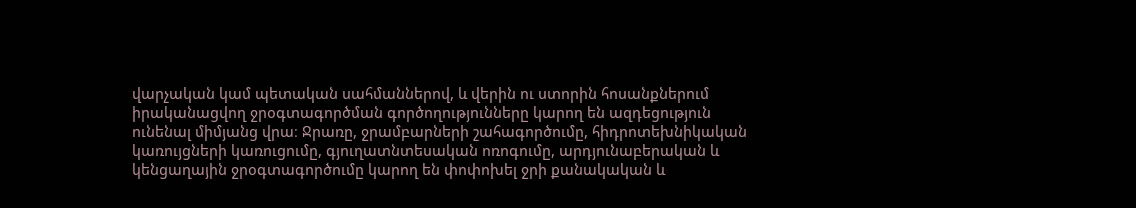վարչական կամ պետական սահմաններով, և վերին ու ստորին հոսանքներում իրականացվող ջրօգտագործման գործողությունները կարող են ազդեցություն ունենալ միմյանց վրա։ Ջրառը, ջրամբարների շահագործումը, հիդրոտեխնիկական կառույցների կառուցումը, գյուղատնտեսական ոռոգումը, արդյունաբերական և կենցաղային ջրօգտագործումը կարող են փոփոխել ջրի քանակական և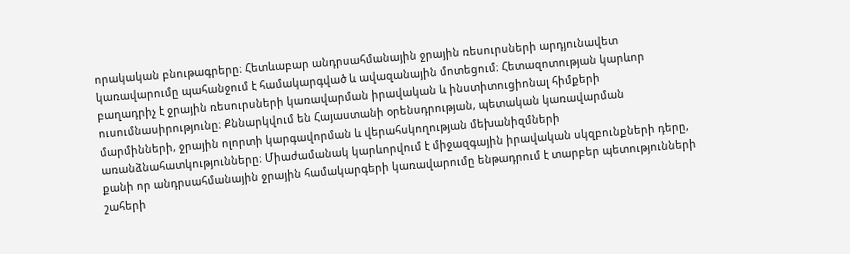որակական բնութագրերը։ Հետևաբար անդրսահմանային ջրային ռեսուրսների արդյունավետ կառավարումը պահանջում է համակարգված և ավազանային մոտեցում։ Հետազոտության կարևոր բաղադրիչ է ջրային ռեսուրսների կառավարման իրավական և ինստիտուցիոնալ հիմքերի ուսումնասիրությունը։ Քննարկվում են Հայաստանի օրենսդրության, պետական կառավարման մարմինների, ջրային ոլորտի կարգավորման և վերահսկողության մեխանիզմների առանձնահատկությունները։ Միաժամանակ կարևորվում է միջազգային իրավական սկզբունքների դերը, քանի որ անդրսահմանային ջրային համակարգերի կառավարումը ենթադրում է տարբեր պետությունների շահերի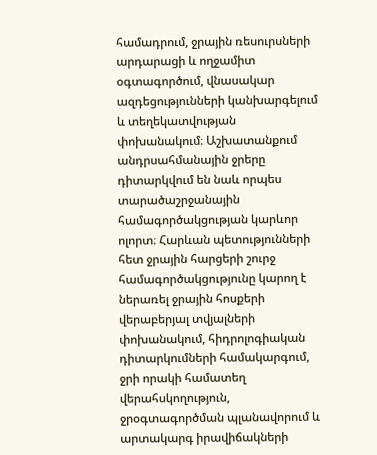համադրում, ջրային ռեսուրսների արդարացի և ողջամիտ օգտագործում, վնասակար ազդեցությունների կանխարգելում և տեղեկատվության փոխանակում։ Աշխատանքում անդրսահմանային ջրերը դիտարկվում են նաև որպես տարածաշրջանային համագործակցության կարևոր ոլորտ։ Հարևան պետությունների հետ ջրային հարցերի շուրջ համագործակցությունը կարող է ներառել ջրային հոսքերի վերաբերյալ տվյալների փոխանակում, հիդրոլոգիական դիտարկումների համակարգում, ջրի որակի համատեղ վերահսկողություն, ջրօգտագործման պլանավորում և արտակարգ իրավիճակների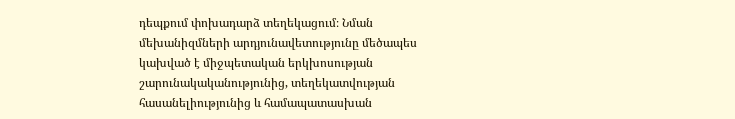դեպքում փոխադարձ տեղեկացում։ Նման մեխանիզմների արդյունավետությունը մեծապես կախված է միջպետական երկխոսության շարունակականությունից, տեղեկատվության հասանելիությունից և համապատասխան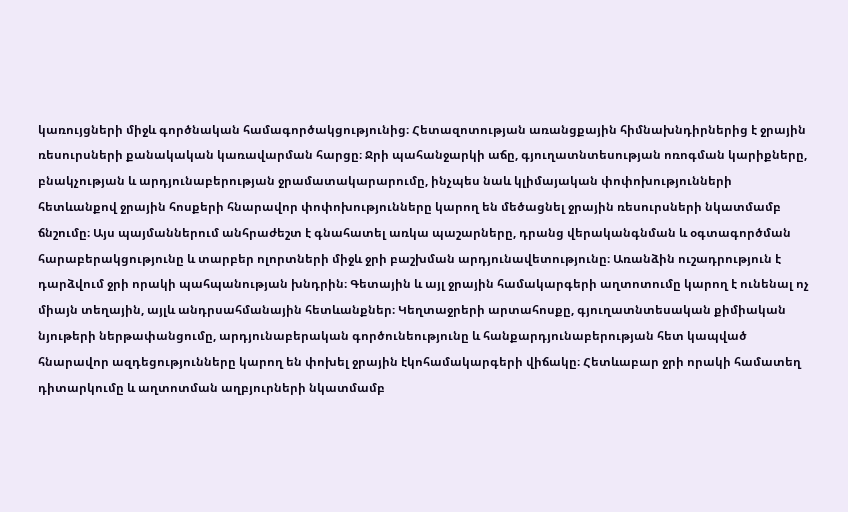կառույցների միջև գործնական համագործակցությունից։ Հետազոտության առանցքային հիմնախնդիրներից է ջրային ռեսուրսների քանակական կառավարման հարցը։ Ջրի պահանջարկի աճը, գյուղատնտեսության ոռոգման կարիքները, բնակչության և արդյունաբերության ջրամատակարարումը, ինչպես նաև կլիմայական փոփոխությունների հետևանքով ջրային հոսքերի հնարավոր փոփոխությունները կարող են մեծացնել ջրային ռեսուրսների նկատմամբ ճնշումը։ Այս պայմաններում անհրաժեշտ է գնահատել առկա պաշարները, դրանց վերականգնման և օգտագործման հարաբերակցությունը և տարբեր ոլորտների միջև ջրի բաշխման արդյունավետությունը։ Առանձին ուշադրություն է դարձվում ջրի որակի պահպանության խնդրին։ Գետային և այլ ջրային համակարգերի աղտոտումը կարող է ունենալ ոչ միայն տեղային, այլև անդրսահմանային հետևանքներ։ Կեղտաջրերի արտահոսքը, գյուղատնտեսական քիմիական նյութերի ներթափանցումը, արդյունաբերական գործունեությունը և հանքարդյունաբերության հետ կապված հնարավոր ազդեցությունները կարող են փոխել ջրային էկոհամակարգերի վիճակը։ Հետևաբար ջրի որակի համատեղ դիտարկումը և աղտոտման աղբյուրների նկատմամբ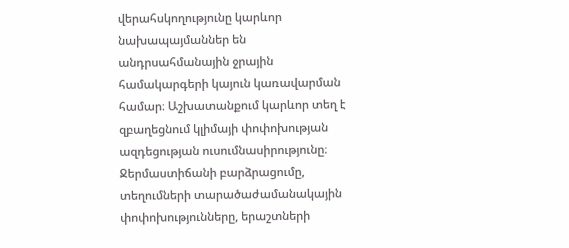վերահսկողությունը կարևոր նախապայմաններ են անդրսահմանային ջրային համակարգերի կայուն կառավարման համար։ Աշխատանքում կարևոր տեղ է զբաղեցնում կլիմայի փոփոխության ազդեցության ուսումնասիրությունը։ Ջերմաստիճանի բարձրացումը, տեղումների տարածաժամանակային փոփոխությունները, երաշտների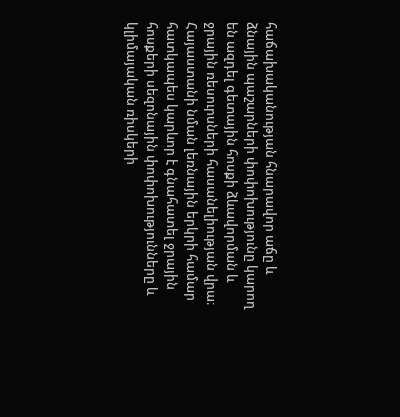հաճախականության հնարավոր աճը և ձնային պաշարների փոփոխությունը կարող են ազդել գետային հոսքի ձևավորման և ջրային ռեսուրսների հասանելիության վրա։ Հայաստանի նման լեռնային երկրի համար հատկապես կարևոր է գնահատել ջրային հոսքերի սեզոնային փոփոխությունները և կլիմայական ռիսկերի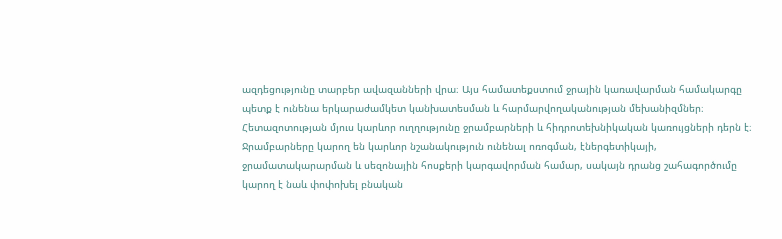ազդեցությունը տարբեր ավազանների վրա։ Այս համատեքստում ջրային կառավարման համակարգը պետք է ունենա երկարաժամկետ կանխատեսման և հարմարվողականության մեխանիզմներ։ Հետազոտության մյուս կարևոր ուղղությունը ջրամբարների և հիդրոտեխնիկական կառույցների դերն է։ Ջրամբարները կարող են կարևոր նշանակություն ունենալ ոռոգման, էներգետիկայի, ջրամատակարարման և սեզոնային հոսքերի կարգավորման համար, սակայն դրանց շահագործումը կարող է նաև փոփոխել բնական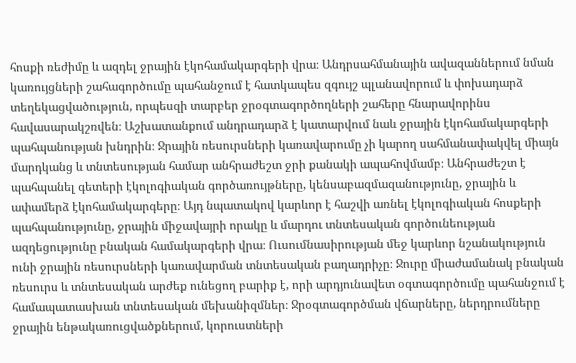հոսքի ռեժիմը և ազդել ջրային էկոհամակարգերի վրա։ Անդրսահմանային ավազաններում նման կառույցների շահագործումը պահանջում է հատկապես զգույշ պլանավորում և փոխադարձ տեղեկացվածություն, որպեսզի տարբեր ջրօգտագործողների շահերը հնարավորինս հավասարակշռվեն։ Աշխատանքում անդրադարձ է կատարվում նաև ջրային էկոհամակարգերի պահպանության խնդրին։ Ջրային ռեսուրսների կառավարումը չի կարող սահմանափակվել միայն մարդկանց և տնտեսության համար անհրաժեշտ ջրի քանակի ապահովմամբ։ Անհրաժեշտ է պահպանել գետերի էկոլոգիական գործառույթները, կենսաբազմազանությունը, ջրային և ափամերձ էկոհամակարգերը։ Այդ նպատակով կարևոր է հաշվի առնել էկոլոգիական հոսքերի պահպանությունը, ջրային միջավայրի որակը և մարդու տնտեսական գործունեության ազդեցությունը բնական համակարգերի վրա։ Ուսումնասիրության մեջ կարևոր նշանակություն ունի ջրային ռեսուրսների կառավարման տնտեսական բաղադրիչը։ Ջուրը միաժամանակ բնական ռեսուրս և տնտեսական արժեք ունեցող բարիք է, որի արդյունավետ օգտագործումը պահանջում է համապատասխան տնտեսական մեխանիզմներ։ Ջրօգտագործման վճարները, ներդրումները ջրային ենթակառուցվածքներում, կորուստների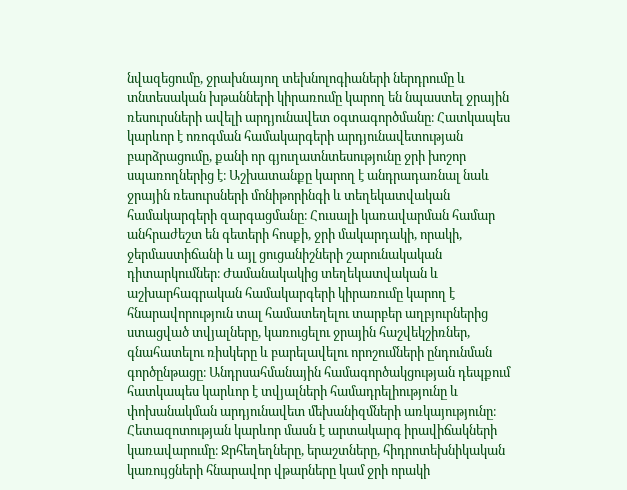նվազեցումը, ջրախնայող տեխնոլոգիաների ներդրումը և տնտեսական խթանների կիրառումը կարող են նպաստել ջրային ռեսուրսների ավելի արդյունավետ օգտագործմանը։ Հատկապես կարևոր է ոռոգման համակարգերի արդյունավետության բարձրացումը, քանի որ գյուղատնտեսությունը ջրի խոշոր սպառողներից է։ Աշխատանքը կարող է անդրադառնալ նաև ջրային ռեսուրսների մոնիթորինգի և տեղեկատվական համակարգերի զարգացմանը։ Հուսալի կառավարման համար անհրաժեշտ են գետերի հոսքի, ջրի մակարդակի, որակի, ջերմաստիճանի և այլ ցուցանիշների շարունակական դիտարկումներ։ Ժամանակակից տեղեկատվական և աշխարհագրական համակարգերի կիրառումը կարող է հնարավորություն տալ համատեղելու տարբեր աղբյուրներից ստացված տվյալները, կառուցելու ջրային հաշվեկշիռներ, գնահատելու ռիսկերը և բարելավելու որոշումների ընդունման գործընթացը։ Անդրսահմանային համագործակցության դեպքում հատկապես կարևոր է տվյալների համադրելիությունը և փոխանակման արդյունավետ մեխանիզմների առկայությունը։ Հետազոտության կարևոր մասն է արտակարգ իրավիճակների կառավարումը։ Ջրհեղեղները, երաշտները, հիդրոտեխնիկական կառույցների հնարավոր վթարները կամ ջրի որակի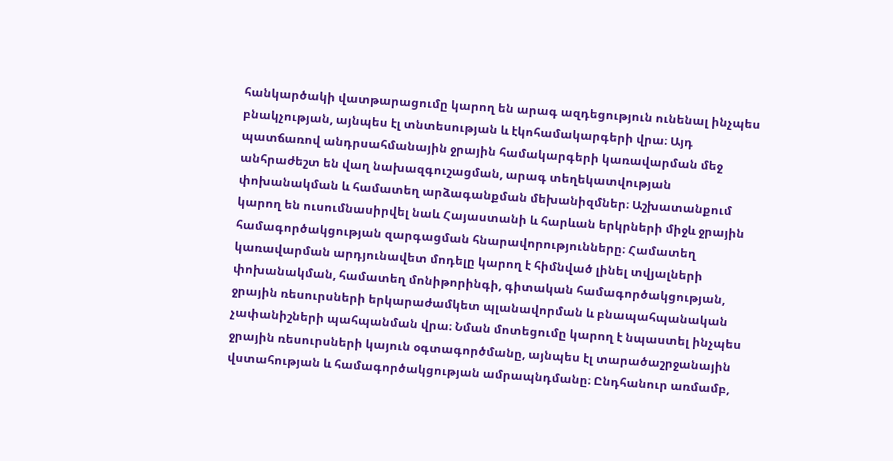հանկարծակի վատթարացումը կարող են արագ ազդեցություն ունենալ ինչպես բնակչության, այնպես էլ տնտեսության և էկոհամակարգերի վրա։ Այդ պատճառով անդրսահմանային ջրային համակարգերի կառավարման մեջ անհրաժեշտ են վաղ նախազգուշացման, արագ տեղեկատվության փոխանակման և համատեղ արձագանքման մեխանիզմներ։ Աշխատանքում կարող են ուսումնասիրվել նաև Հայաստանի և հարևան երկրների միջև ջրային համագործակցության զարգացման հնարավորությունները։ Համատեղ կառավարման արդյունավետ մոդելը կարող է հիմնված լինել տվյալների փոխանակման, համատեղ մոնիթորինգի, գիտական համագործակցության, ջրային ռեսուրսների երկարաժամկետ պլանավորման և բնապահպանական չափանիշների պահպանման վրա։ Նման մոտեցումը կարող է նպաստել ինչպես ջրային ռեսուրսների կայուն օգտագործմանը, այնպես էլ տարածաշրջանային վստահության և համագործակցության ամրապնդմանը։ Ընդհանուր առմամբ,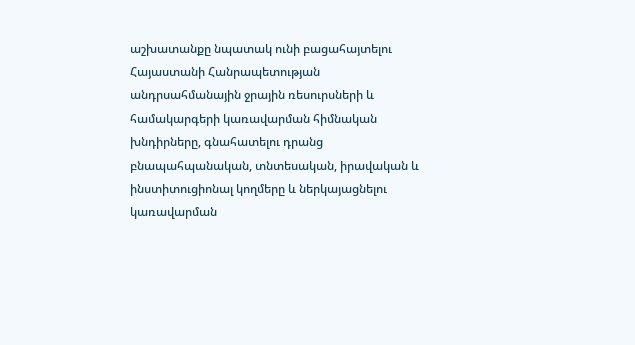աշխատանքը նպատակ ունի բացահայտելու Հայաստանի Հանրապետության անդրսահմանային ջրային ռեսուրսների և համակարգերի կառավարման հիմնական խնդիրները, գնահատելու դրանց բնապահպանական, տնտեսական, իրավական և ինստիտուցիոնալ կողմերը և ներկայացնելու կառավարման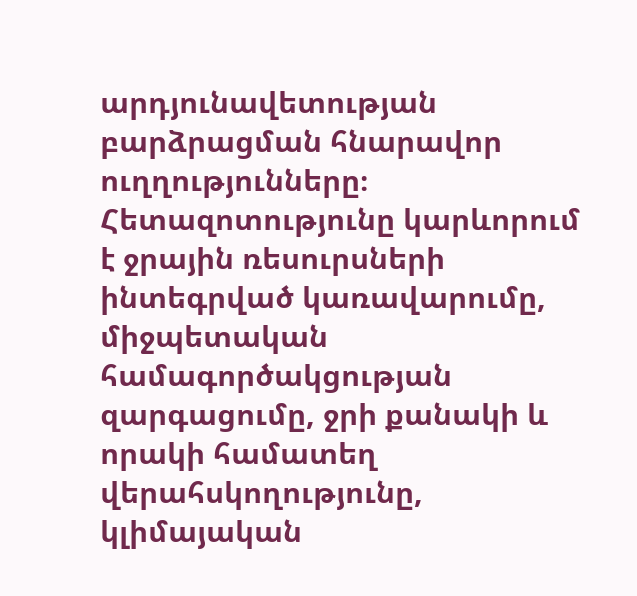արդյունավետության բարձրացման հնարավոր ուղղությունները։ Հետազոտությունը կարևորում է ջրային ռեսուրսների ինտեգրված կառավարումը, միջպետական համագործակցության զարգացումը, ջրի քանակի և որակի համատեղ վերահսկողությունը, կլիմայական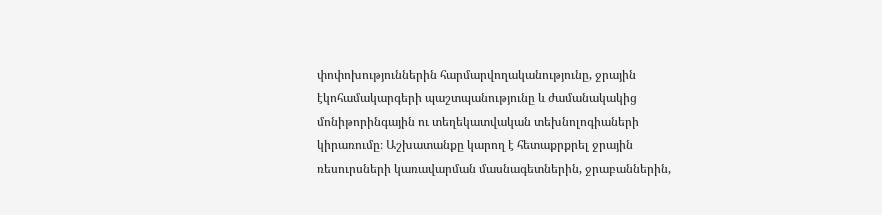փոփոխություններին հարմարվողականությունը, ջրային էկոհամակարգերի պաշտպանությունը և ժամանակակից մոնիթորինգային ու տեղեկատվական տեխնոլոգիաների կիրառումը։ Աշխատանքը կարող է հետաքրքրել ջրային ռեսուրսների կառավարման մասնագետներին, ջրաբաններին,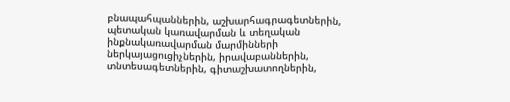բնապահպաններին, աշխարհագրագետներին, պետական կառավարման և տեղական ինքնակառավարման մարմինների ներկայացուցիչներին, իրավաբաններին, տնտեսագետներին, գիտաշխատողներին,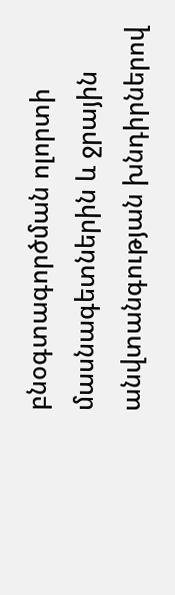բնօգտագործման ոլորտի մասնագետներին և ջրային անվտանգության խնդիրներով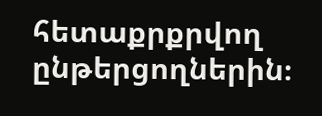հետաքրքրվող ընթերցողներին։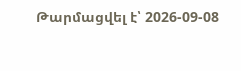Թարմացվել է՝ 2026-09-08